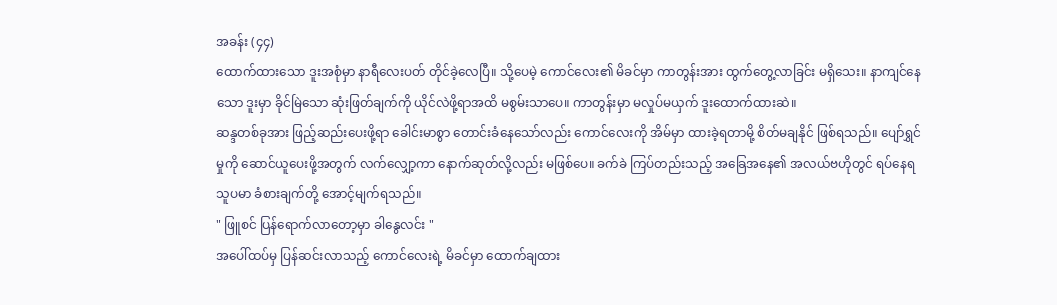အခန်း (၄၄)
ထောက်ထားသော ဒူးအစုံမှာ နာရီလေးပတ် တိုင်ခဲ့လေပြီ။ သို့ပေမဲ့ ကောင်လေး၏ မိခင်မှာ ကာတွန်းအား ထွက်တွေ့လာခြင်း မရှိသေး။ နာကျင်နေသော ဒူးမှာ ခိုင်မြဲသော ဆုံးဖြတ်ချက်ကို ယိုင်လဲဖို့ရာအထိ မစွမ်းသာပေ။ ကာတွန်းမှာ မလှုပ်မယှက် ဒူးထောက်ထားဆဲ။
ဆန္ဒတစ်ခုအား ဖြည့်ဆည်းပေးဖို့ရာ ခေါင်းမာစွာ တောင်းခံနေသော်လည်း ကောင်လေးကို အိမ်မှာ ထားခဲ့ရတာမို့ စိတ်မချနိုင် ဖြစ်ရသည်။ ပျော်ရွှင်မှုကို ဆောင်ယူပေးဖို့အတွက် လက်လျှော့ကာ နောက်ဆုတ်လို့လည်း မဖြစ်ပေ။ ခက်ခဲ ကြပ်တည်းသည့် အခြေအနေ၏ အလယ်ဗဟိုတွင် ရပ်နေရသူပမာ ခံစားချက်တို့ အောင့်မျက်ရသည်။
" ဖြူစင် ပြန်ရောက်လာတော့မှာ ခါနွေလင်း "
အပေါ်ထပ်မှ ပြန်ဆင်းလာသည့် ကောင်လေးရဲ့ မိခင်မှာ ထောက်ချထား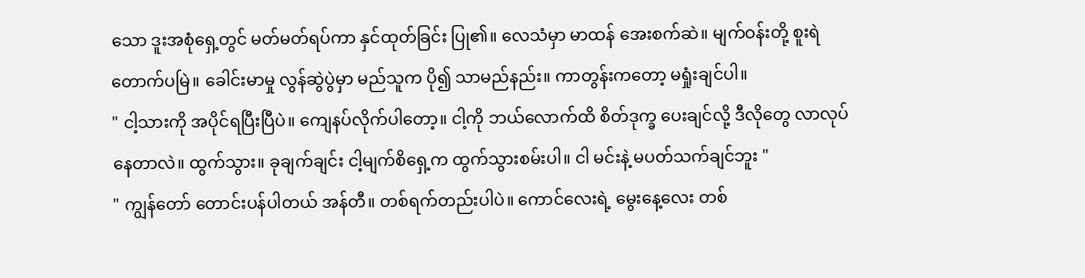သော ဒူးအစုံရှေ့တွင် မတ်မတ်ရပ်ကာ နှင်ထုတ်ခြင်း ပြု၏။ လေသံမှာ မာထန် အေးစက်ဆဲ။ မျက်ဝန်းတို့ စူးရဲ တောက်ပမြဲ။ ခေါင်းမာမှု လွန်ဆွဲပွဲမှာ မည်သူက ပို၍ သာမည်နည်း။ ကာတွန်းကတော့ မရှုံးချင်ပါ။
" ငါ့သားကို အပိုင်ရပြီးပြီပဲ။ ကျေနပ်လိုက်ပါတော့။ ငါ့ကို ဘယ်လောက်ထိ စိတ်ဒုက္ခ ပေးချင်လို့ ဒီလိုတွေ လာလုပ်နေတာလဲ။ ထွက်သွား။ ခုချက်ချင်း ငါ့မျက်စိရှေ့က ထွက်သွားစမ်းပါ။ ငါ မင်းနဲ့ မပတ်သက်ချင်ဘူး "
" ကျွန်တော် တောင်းပန်ပါတယ် အန်တီ။ တစ်ရက်တည်းပါပဲ။ ကောင်လေးရဲ့ မွေးနေ့လေး တစ်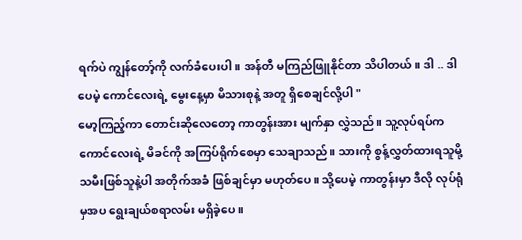ရက်ပဲ ကျွန်တော့်ကို လက်ခံပေးပါ။ အန်တီ မကြည်ဖြူနိုင်တာ သိပါတယ်။ ဒါ .. ဒါပေမဲ့ ကောင်လေးရဲ့ မွေးနေ့မှာ မိသားစုနဲ့ အတူ ရှိစေချင်လို့ပါ "
မော့ကြည့်ကာ တောင်းဆိုလေတော့ ကာတွန်းအား မျက်နှာ လွှဲသည်။ သူ့လုပ်ရပ်က ကောင်လေးရဲ့ မိခင်ကို အကြပ်ရိုက်စေမှာ သေချာသည်။ သားကို စွန့်လွှတ်ထားရသူမို့ သမီးဖြစ်သူနဲ့ပါ အတိုက်အခံ ဖြစ်ချင်မှာ မဟုတ်ပေ။ သို့ပေမဲ့ ကာတွန်းမှာ ဒီလို လုပ်ရုံမှအပ ရွေးချယ်စရာလမ်း မရှိခဲ့ပေ။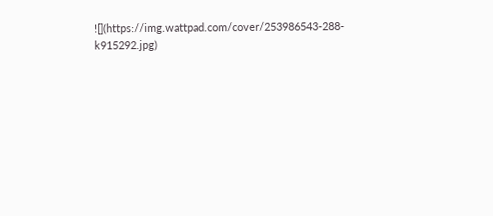![](https://img.wattpad.com/cover/253986543-288-k915292.jpg)